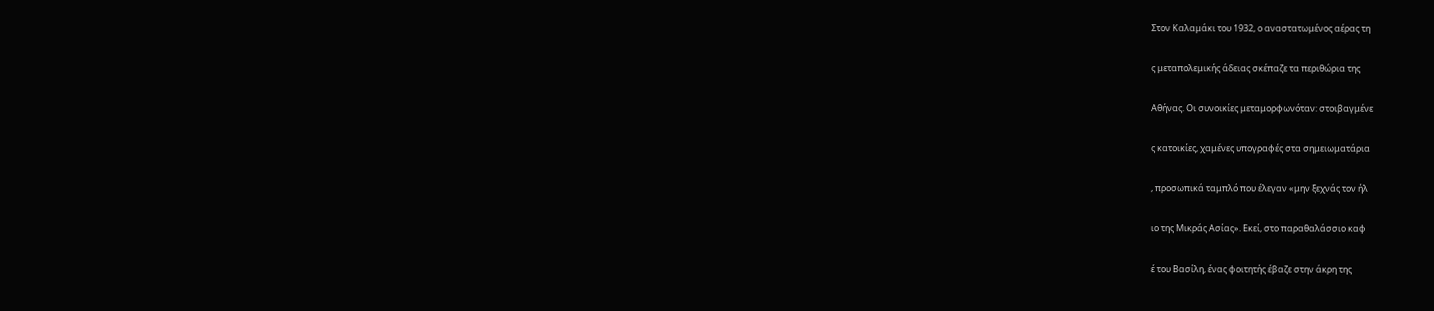Στον Καλαμάκι του 1932, ο αναστατωμένος αέρας τη

ς μεταπολεμικής άδειας σκέπαζε τα περιθώρια της

Αθήνας. Οι συνοικίες μεταμορφωνόταν: στοιβαγμένε

ς κατοικίες, χαμένες υπογραφές στα σημειωματάρια

, προσωπικά ταμπλό που έλεγαν «μην ξεχνάς τον ήλ

ιο της Μικράς Ασίας». Εκεί, στο παραθαλάσσιο καφ

έ του Βασίλη, ένας φοιτητής έβαζε στην άκρη της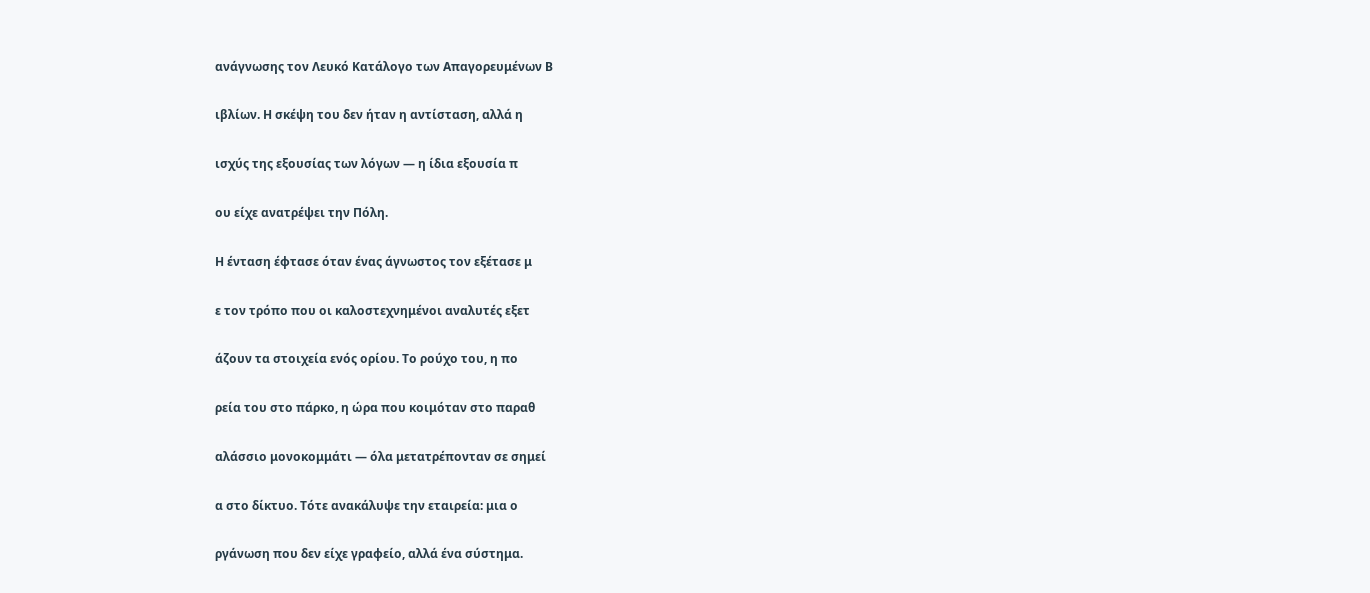ανάγνωσης τον Λευκό Κατάλογο των Απαγορευμένων Β

ιβλίων. Η σκέψη του δεν ήταν η αντίσταση, αλλά η

ισχύς της εξουσίας των λόγων — η ίδια εξουσία π

ου είχε ανατρέψει την Πόλη.

Η ένταση έφτασε όταν ένας άγνωστος τον εξέτασε μ

ε τον τρόπο που οι καλοστεχνημένοι αναλυτές εξετ

άζουν τα στοιχεία ενός ορίου. Το ρούχο του, η πο

ρεία του στο πάρκο, η ώρα που κοιμόταν στο παραθ

αλάσσιο μονοκομμάτι — όλα μετατρέπονταν σε σημεί

α στο δίκτυο. Τότε ανακάλυψε την εταιρεία: μια ο

ργάνωση που δεν είχε γραφείο, αλλά ένα σύστημα.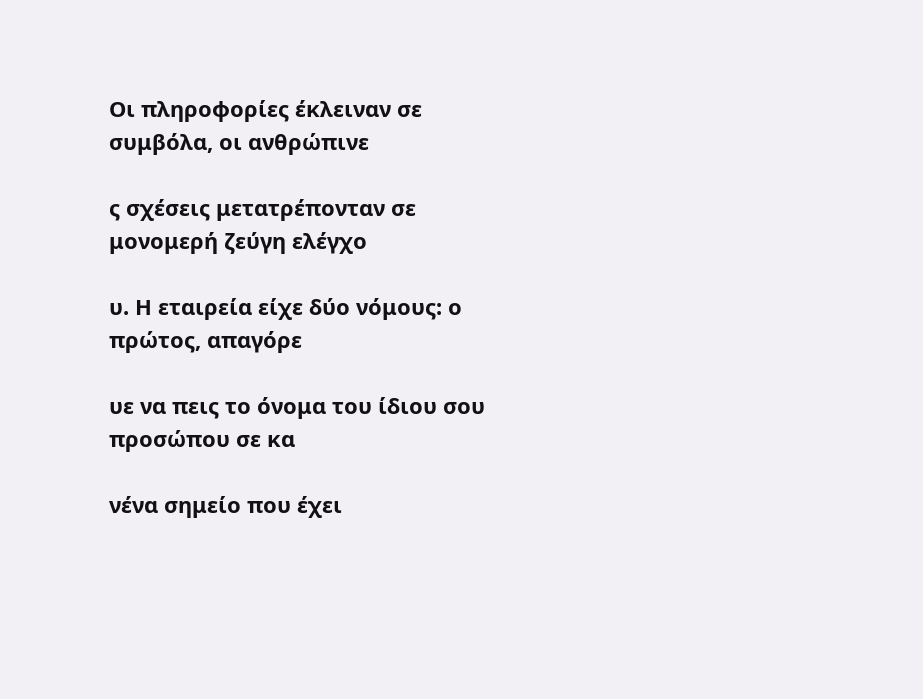Οι πληροφορίες έκλειναν σε συμβόλα, οι ανθρώπινε

ς σχέσεις μετατρέπονταν σε μονομερή ζεύγη ελέγχο

υ. Η εταιρεία είχε δύο νόμους: ο πρώτος, απαγόρε

υε να πεις το όνομα του ίδιου σου προσώπου σε κα

νένα σημείο που έχει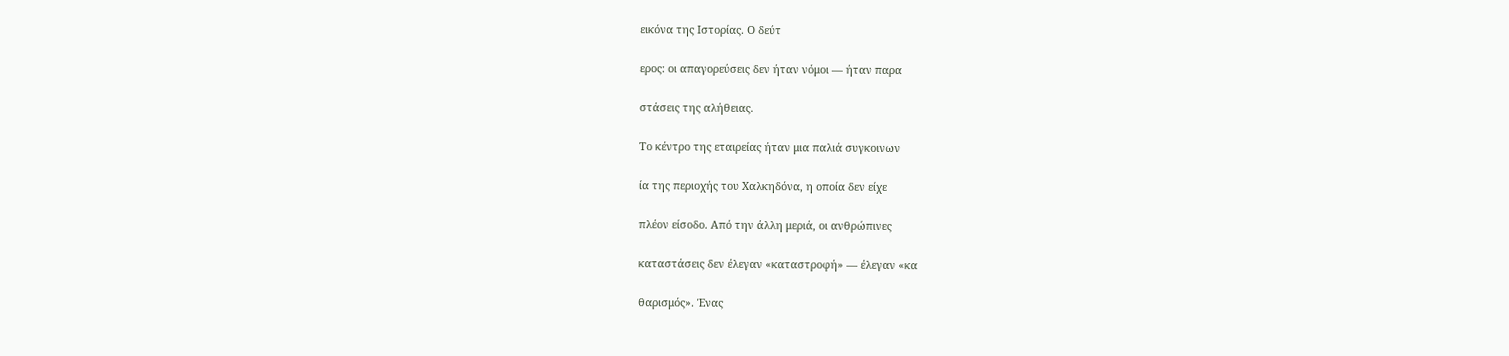εικόνα της Ιστορίας. Ο δεύτ

ερος: οι απαγορεύσεις δεν ήταν νόμοι — ήταν παρα

στάσεις της αλήθειας.

Το κέντρο της εταιρείας ήταν μια παλιά συγκοινων

ία της περιοχής του Χαλκηδόνα, η οποία δεν είχε

πλέον είσοδο. Από την άλλη μεριά, οι ανθρώπινες

καταστάσεις δεν έλεγαν «καταστροφή» — έλεγαν «κα

θαρισμός». Ένας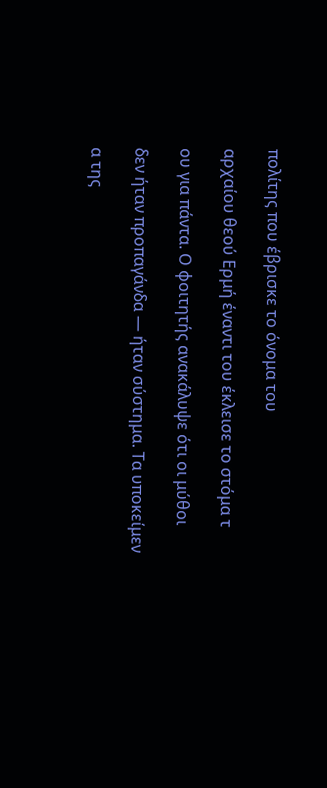πολίτης που έβρισκε το όνομα του

αρχαίου θεού Ερμή έναντι του έκλεισε το στόμα τ

ου για πάντα. Ο φοιτητής ανακάλυψε ότι οι μύθοι

δεν ήταν προπαγάνδα — ήταν σύστημα. Τα υποκείμεν

α της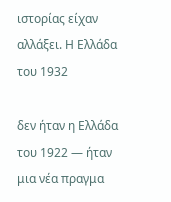ιστορίας είχαν αλλάξει. Η Ελλάδα του 1932

δεν ήταν η Ελλάδα του 1922 — ήταν μια νέα πραγμα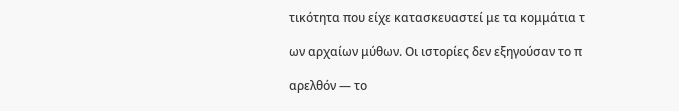τικότητα που είχε κατασκευαστεί με τα κομμάτια τ

ων αρχαίων μύθων. Οι ιστορίες δεν εξηγούσαν το π

αρελθόν — το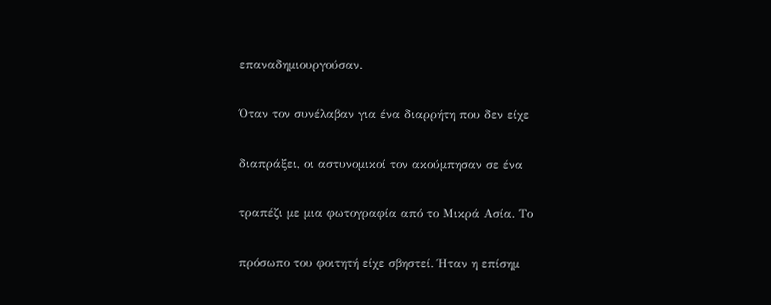επαναδημιουργούσαν.

Όταν τον συνέλαβαν για ένα διαρρήτη που δεν είχε

διαπράξει, οι αστυνομικοί τον ακούμπησαν σε ένα

τραπέζι με μια φωτογραφία από το Μικρά Ασία. Το

πρόσωπο του φοιτητή είχε σβηστεί. Ήταν η επίσημ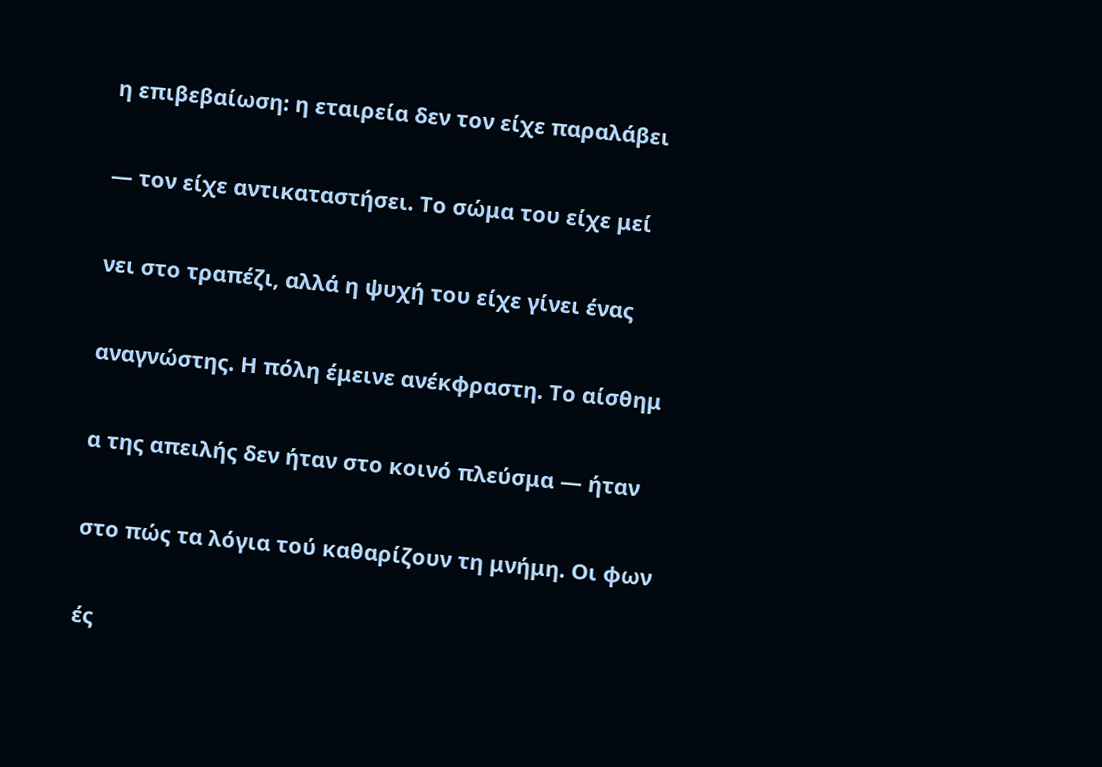η επιβεβαίωση: η εταιρεία δεν τον είχε παραλάβει

— τον είχε αντικαταστήσει. Το σώμα του είχε μεί

νει στο τραπέζι, αλλά η ψυχή του είχε γίνει ένας

αναγνώστης. Η πόλη έμεινε ανέκφραστη. Το αίσθημ

α της απειλής δεν ήταν στο κοινό πλεύσμα — ήταν

στο πώς τα λόγια τού καθαρίζουν τη μνήμη. Οι φων

ές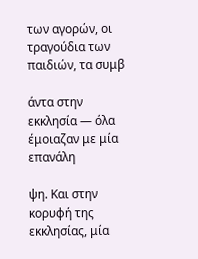των αγορών, οι τραγούδια των παιδιών, τα συμβ

άντα στην εκκλησία — όλα έμοιαζαν με μία επανάλη

ψη. Και στην κορυφή της εκκλησίας, μία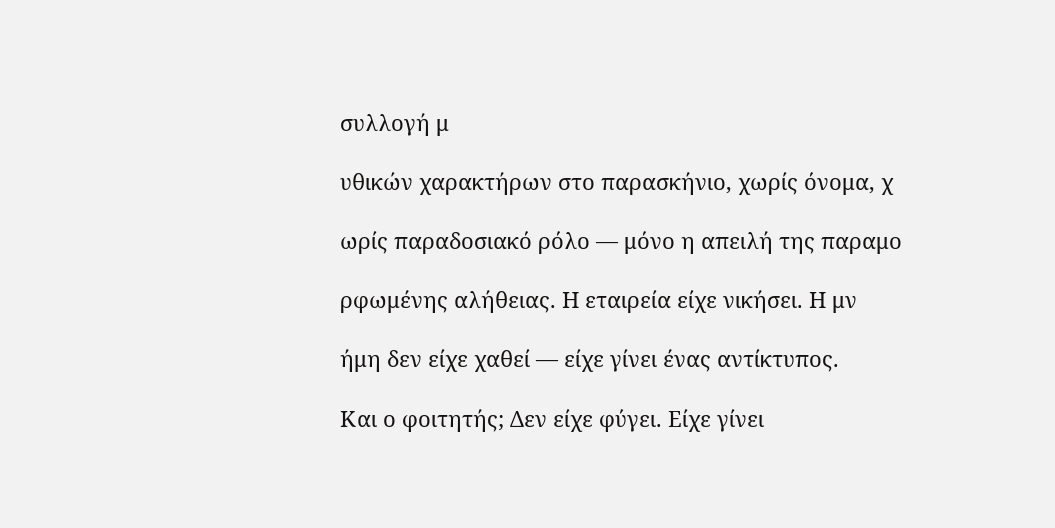συλλογή μ

υθικών χαρακτήρων στο παρασκήνιο, χωρίς όνομα, χ

ωρίς παραδοσιακό ρόλο — μόνο η απειλή της παραμο

ρφωμένης αλήθειας. Η εταιρεία είχε νικήσει. Η μν

ήμη δεν είχε χαθεί — είχε γίνει ένας αντίκτυπος.

Και ο φοιτητής; Δεν είχε φύγει. Είχε γίνει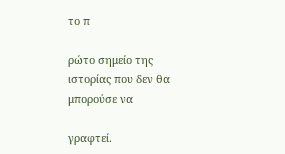το π

ρώτο σημείο της ιστορίας που δεν θα μπορούσε να

γραφτεί.